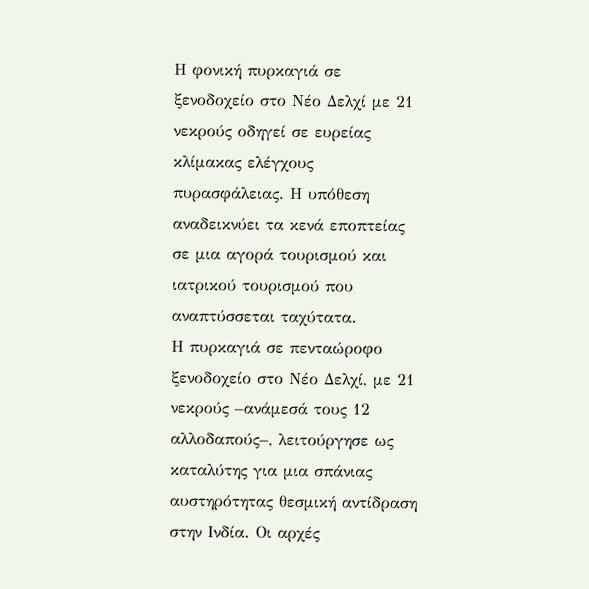Η φονική πυρκαγιά σε ξενοδοχείο στο Νέο Δελχί με 21 νεκρούς οδηγεί σε ευρείας κλίμακας ελέγχους πυρασφάλειας. Η υπόθεση αναδεικνύει τα κενά εποπτείας σε μια αγορά τουρισμού και ιατρικού τουρισμού που αναπτύσσεται ταχύτατα.
Η πυρκαγιά σε πενταώροφο ξενοδοχείο στο Νέο Δελχί, με 21 νεκρούς –ανάμεσά τους 12 αλλοδαπούς–, λειτούργησε ως καταλύτης για μια σπάνιας αυστηρότητας θεσμική αντίδραση στην Ινδία. Οι αρχές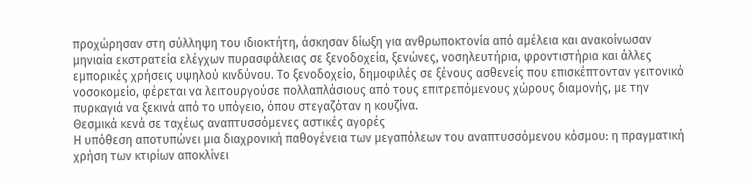προχώρησαν στη σύλληψη του ιδιοκτήτη, άσκησαν δίωξη για ανθρωποκτονία από αμέλεια και ανακοίνωσαν μηνιαία εκστρατεία ελέγχων πυρασφάλειας σε ξενοδοχεία, ξενώνες, νοσηλευτήρια, φροντιστήρια και άλλες εμπορικές χρήσεις υψηλού κινδύνου. Το ξενοδοχείο, δημοφιλές σε ξένους ασθενείς που επισκέπτονταν γειτονικό νοσοκομείο, φέρεται να λειτουργούσε πολλαπλάσιους από τους επιτρεπόμενους χώρους διαμονής, με την πυρκαγιά να ξεκινά από το υπόγειο, όπου στεγαζόταν η κουζίνα.
Θεσμικά κενά σε ταχέως αναπτυσσόμενες αστικές αγορές
Η υπόθεση αποτυπώνει μια διαχρονική παθογένεια των μεγαπόλεων του αναπτυσσόμενου κόσμου: η πραγματική χρήση των κτιρίων αποκλίνει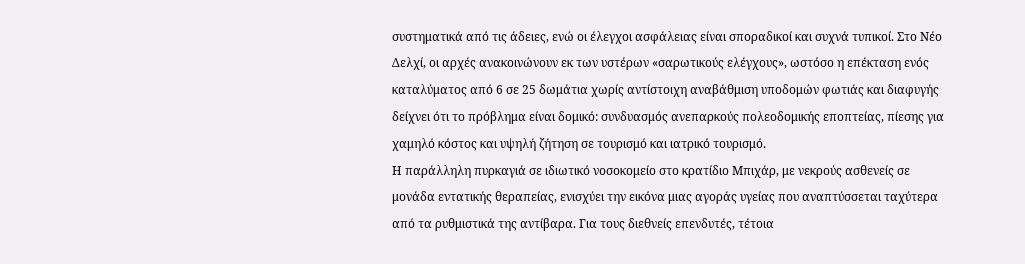συστηματικά από τις άδειες, ενώ οι έλεγχοι ασφάλειας είναι σποραδικοί και συχνά τυπικοί. Στο Νέο Δελχί, οι αρχές ανακοινώνουν εκ των υστέρων «σαρωτικούς ελέγχους», ωστόσο η επέκταση ενός καταλύματος από 6 σε 25 δωμάτια χωρίς αντίστοιχη αναβάθμιση υποδομών φωτιάς και διαφυγής δείχνει ότι το πρόβλημα είναι δομικό: συνδυασμός ανεπαρκούς πολεοδομικής εποπτείας, πίεσης για χαμηλό κόστος και υψηλή ζήτηση σε τουρισμό και ιατρικό τουρισμό.
Η παράλληλη πυρκαγιά σε ιδιωτικό νοσοκομείο στο κρατίδιο Μπιχάρ, με νεκρούς ασθενείς σε μονάδα εντατικής θεραπείας, ενισχύει την εικόνα μιας αγοράς υγείας που αναπτύσσεται ταχύτερα από τα ρυθμιστικά της αντίβαρα. Για τους διεθνείς επενδυτές, τέτοια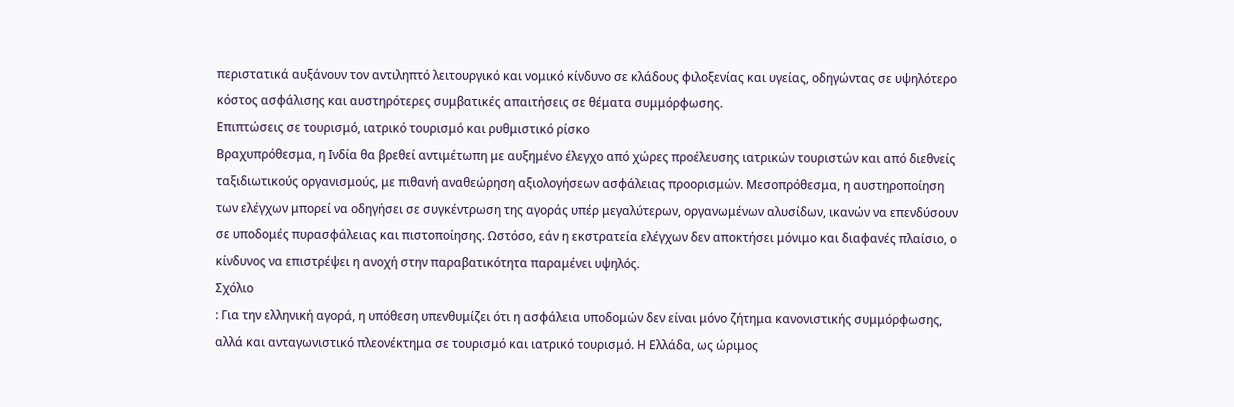περιστατικά αυξάνουν τον αντιληπτό λειτουργικό και νομικό κίνδυνο σε κλάδους φιλοξενίας και υγείας, οδηγώντας σε υψηλότερο κόστος ασφάλισης και αυστηρότερες συμβατικές απαιτήσεις σε θέματα συμμόρφωσης.
Επιπτώσεις σε τουρισμό, ιατρικό τουρισμό και ρυθμιστικό ρίσκο
Βραχυπρόθεσμα, η Ινδία θα βρεθεί αντιμέτωπη με αυξημένο έλεγχο από χώρες προέλευσης ιατρικών τουριστών και από διεθνείς ταξιδιωτικούς οργανισμούς, με πιθανή αναθεώρηση αξιολογήσεων ασφάλειας προορισμών. Μεσοπρόθεσμα, η αυστηροποίηση των ελέγχων μπορεί να οδηγήσει σε συγκέντρωση της αγοράς υπέρ μεγαλύτερων, οργανωμένων αλυσίδων, ικανών να επενδύσουν σε υποδομές πυρασφάλειας και πιστοποίησης. Ωστόσο, εάν η εκστρατεία ελέγχων δεν αποκτήσει μόνιμο και διαφανές πλαίσιο, ο κίνδυνος να επιστρέψει η ανοχή στην παραβατικότητα παραμένει υψηλός.
Σχόλιο
: Για την ελληνική αγορά, η υπόθεση υπενθυμίζει ότι η ασφάλεια υποδομών δεν είναι μόνο ζήτημα κανονιστικής συμμόρφωσης, αλλά και ανταγωνιστικό πλεονέκτημα σε τουρισμό και ιατρικό τουρισμό. Η Ελλάδα, ως ώριμος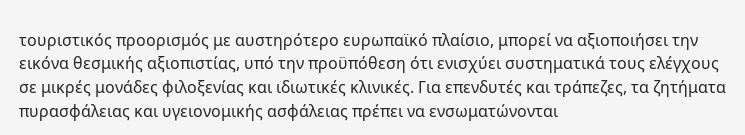τουριστικός προορισμός με αυστηρότερο ευρωπαϊκό πλαίσιο, μπορεί να αξιοποιήσει την εικόνα θεσμικής αξιοπιστίας, υπό την προϋπόθεση ότι ενισχύει συστηματικά τους ελέγχους σε μικρές μονάδες φιλοξενίας και ιδιωτικές κλινικές. Για επενδυτές και τράπεζες, τα ζητήματα πυρασφάλειας και υγειονομικής ασφάλειας πρέπει να ενσωματώνονται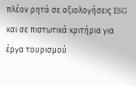πλέον ρητά σε αξιολογήσεις ESG και σε πιστωτικά κριτήρια για έργα τουρισμού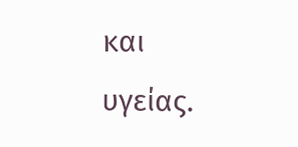και υγείας.